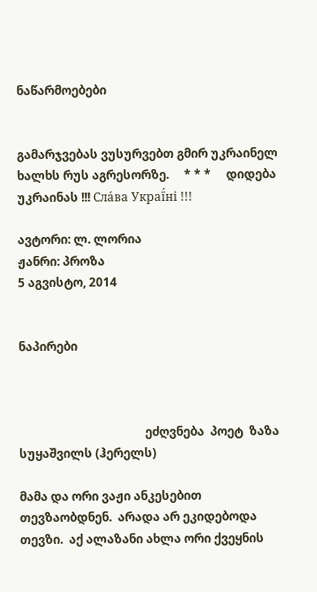ნაწარმოებები


გამარჯვებას ვუსურვებთ გმირ უკრაინელ ხალხს რუს აგრესორზე.     * * *     დიდება უკრაინას !!! Сла́ва Украї́ні !!!

ავტორი: ლ. ლორია
ჟანრი: პროზა
5 აგვისტო, 2014


ნაპირები



                                          ეძღვნება  პოეტ  ზაზა სუყაშვილს (ჰერელს)

მამა და ორი ვაჟი ანკესებით თევზაობდნენ.  არადა არ ეკიდებოდა თევზი.  აქ ალაზანი ახლა ორი ქვეყნის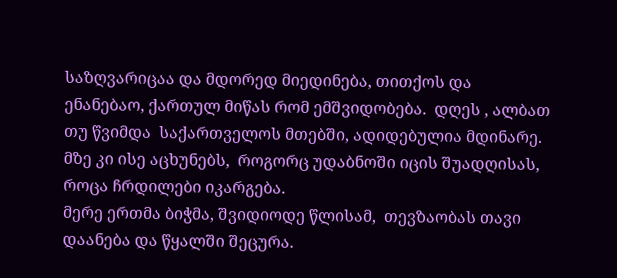საზღვარიცაა და მდორედ მიედინება, თითქოს და ენანებაო, ქართულ მიწას რომ ემშვიდობება.  დღეს , ალბათ  თუ წვიმდა  საქართველოს მთებში, ადიდებულია მდინარე.  მზე კი ისე აცხუნებს,  როგორც უდაბნოში იცის შუადღისას, როცა ჩრდილები იკარგება.
მერე ერთმა ბიჭმა, შვიდიოდე წლისამ,  თევზაობას თავი დაანება და წყალში შეცურა.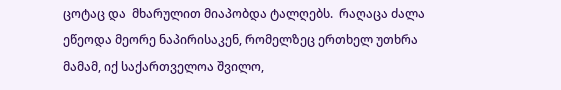ცოტაც და  მხარულით მიაპობდა ტალღებს.  რაღაცა ძალა ეწეოდა მეორე ნაპირისაკენ, რომელზეც ერთხელ უთხრა მამამ, იქ საქართველოა შვილო,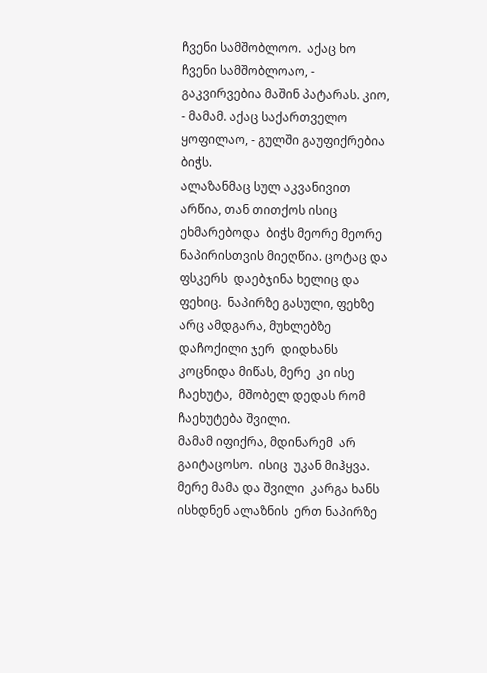ჩვენი სამშობლოო.  აქაც ხო ჩვენი სამშობლოაო, - გაკვირვებია მაშინ პატარას. კიო, - მამამ. აქაც საქართველო ყოფილაო, - გულში გაუფიქრებია ბიჭს.
ალაზანმაც სულ აკვანივით არწია, თან თითქოს ისიც ეხმარებოდა  ბიჭს მეორე მეორე ნაპირისთვის მიეღწია. ცოტაც და  ფსკერს  დაებჯინა ხელიც და ფეხიც.  ნაპირზე გასული, ფეხზე  არც ამდგარა, მუხლებზე დაჩოქილი ჯერ  დიდხანს  კოცნიდა მიწას, მერე  კი ისე ჩაეხუტა,  მშობელ დედას რომ ჩაეხუტება შვილი.
მამამ იფიქრა, მდინარემ  არ გაიტაცოსო.  ისიც  უკან მიჰყვა.    მერე მამა და შვილი  კარგა ხანს ისხდნენ ალაზნის  ერთ ნაპირზე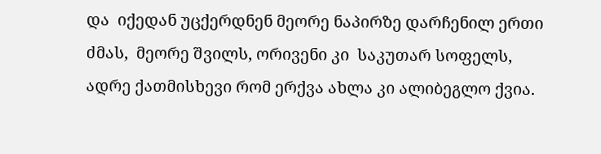და  იქედან უცქერდნენ მეორე ნაპირზე დარჩენილ ერთი ძმას,  მეორე შვილს, ორივენი კი  საკუთარ სოფელს, ადრე ქათმისხევი რომ ერქვა ახლა კი ალიბეგლო ქვია.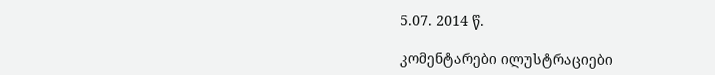5.07. 2014 წ.

კომენტარები ილუსტრაციები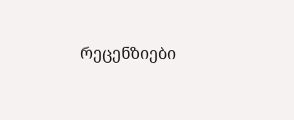რეცენზიები